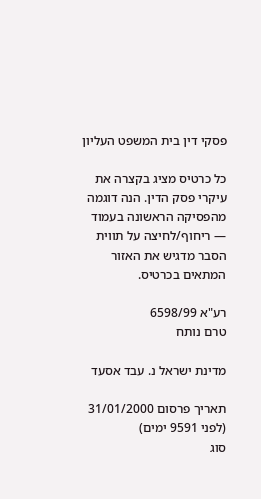פסקי דין בית המשפט העליון

כל כרטיס מציג בקצרה את עיקרי פסק הדין. הנה דוגמה מהפסיקה הראשונה בעמוד — ריחוף/לחיצה על תווית הסבר מדגיש את האזור המתאים בכרטיס.

רע"א 6598/99
טרם נותח

מדינת ישראל נ. עבד אסעד

תאריך פרסום 31/01/2000 (לפני 9591 ימים)
סוג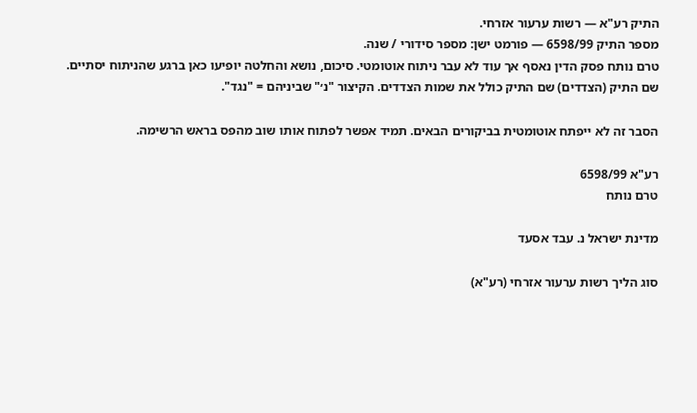התיק רע"א — רשות ערעור אזרחי.
מספר התיק 6598/99 — פורמט ישן: מספר סידורי / שנה.
טרם נותח פסק הדין נאסף אך עוד לא עבר ניתוח אוטומטי. סיכום, נושא והחלטה יופיעו כאן ברגע שהניתוח יסתיים.
שם התיק (הצדדים) שם התיק כולל את שמות הצדדים. הקיצור "נ׳" שביניהם = "נגד".

הסבר זה לא ייפתח אוטומטית בביקורים הבאים. תמיד אפשר לפתוח אותו שוב מהפס בראש הרשימה.

רע"א 6598/99
טרם נותח

מדינת ישראל נ. עבד אסעד

סוג הליך רשות ערעור אזרחי (רע"א)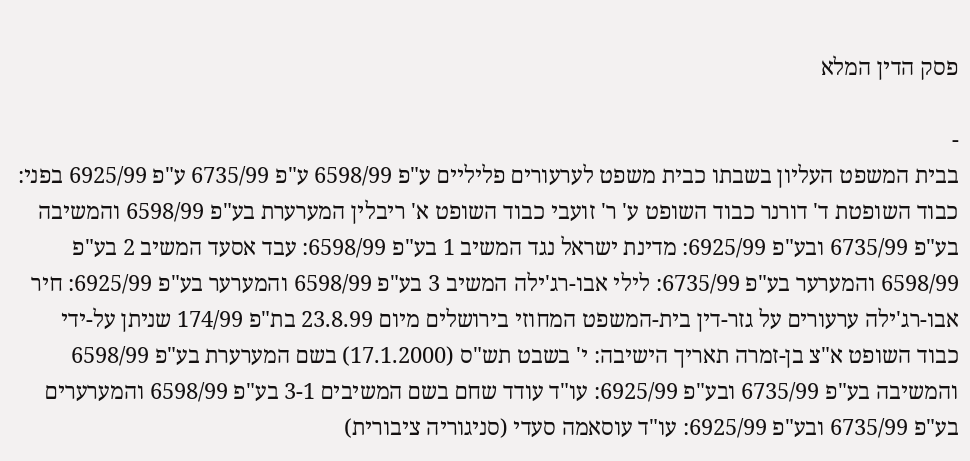פסק הדין המלא

-
בבית המשפט העליון בשבתו כבית משפט לערעורים פליליים ע"פ 6598/99 ע"פ 6735/99 ע"פ 6925/99 בפני: כבוד השופטת ד' דורנר כבוד השופט ע' ר' זועבי כבוד השופט א' ריבלין המערערת בע"פ 6598/99 והמשיבה בע"פ 6735/99 ובע"פ 6925/99: מדינת ישראל נגד המשיב 1 בע"פ 6598/99: עבד אסעד המשיב 2 בע"פ 6598/99 והמערער בע"פ 6735/99: לילי אבו-רג'ילה המשיב 3 בע"פ 6598/99 והמערער בע"פ 6925/99: חיר אבו-רג'ילה ערעורים על גזר-דין בית-המשפט המחוזי בירושלים מיום 23.8.99 בת"פ 174/99 שניתן על-ידי כבוד השופט א"צ בן-זמרה תאריך הישיבה: י' בשבט תש"ס (17.1.2000) בשם המערערת בע"פ 6598/99 והמשיבה בע"פ 6735/99 ובע"פ 6925/99: עו"ד עודד שחם בשם המשיבים 3-1 בע"פ 6598/99 והמערערים בע"פ 6735/99 ובע"פ 6925/99: עו"ד עוסאמה סעדי (סניגוריה ציבורית)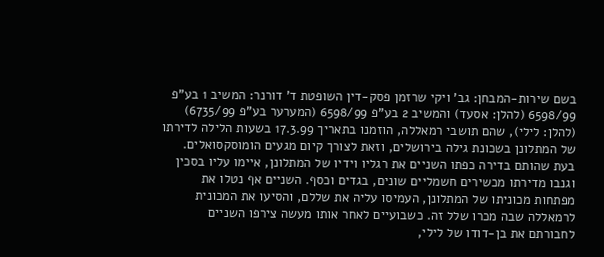בשם שירות-המבחן: גב' ויקי שרזמן פסק-דין השופטת ד' דורנר: המשיב 1 בע"פ 6598/99 (להלן: אסעד) והמשיב 2 בע"פ 6598/99 (המערער בע"פ 6735/99) (להלן: לילי), שהם תושבי רמאללה, הוזמנו בתאריך 17.3.99 בשעות הלילה לדירתו של המתלונן בשכונת גילה בירושלים, וזאת לצורך קיום מגעים הומוסקסואלים. בעת שהותם בדירה כפתו השניים את רגליו וידיו של המתלונן, איימו עליו בסכין וגנבו מדירתו מכשירים חשמליים שונים, בגדים וכסף. השניים אף נטלו את מפתחות מכוניתו של המתלונן, העמיסו עליה את שללם, והסיעו את המכונית לרמאללה שבה מכרו שלל זה. כשבועיים לאחר אותו מעשה צירפו השניים לחבורתם את בן-דודו של לילי,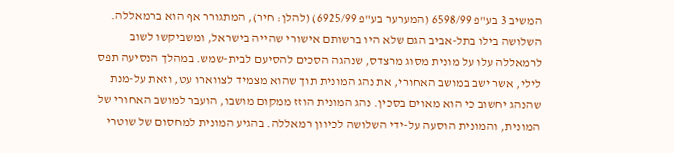המשיב 3 בע"פ 6598/99 (המערער בע"פ 6925/99) (להלן: חיר), המתגורר אף הוא ברמאללה. השלושה בילו בתל-אביב הגם שלא היו ברשותם אישורי שהייה בישראל, ומשביקשו לשוב לרמאללה עלו על מונית מסוג מרצדס, שנהגה הסכים להסיעם לבית-שמש. במהלך הנסיעה תפס לילי, אשר ישב במושב האחורי, את נהג המונית תוך שהוא מצמיד לצווארו עט, וזאת על-מנת שהנהג יחשוב כי הוא מאוים בסכין. נהג המונית הוזז ממקום מושבו, הועבר למושב האחורי של המונית, והמונית הוסעה על-ידי השלושה לכיוון רמאללה. בהגיע המונית למחסום של שוטרי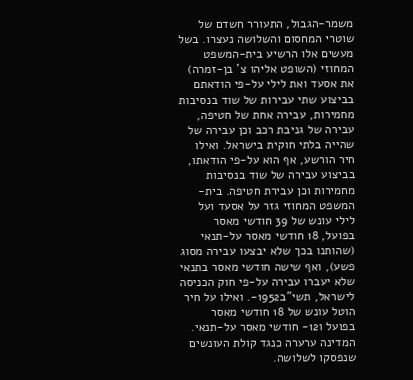משמר-הגבול, התעורר חשדם של שוטרי המחסום והשלושה נעצרו. בשל מעשים אלו הרשיע בית-המשפט המחוזי (השופט אליהו צ' בן-זמרה) את אסעד ואת לילי על-פי הודאתם בביצוע שתי עבירות של שוד בנסיבות מחמירות, עבירה אחת של חטיפה, עבירה של גניבת רכב וכן עבירה של שהייה בלתי חוקית בישראל. ואילו חיר הורשע, אף הוא על-פי הודאתו, בביצוע עבירה של שוד בנסיבות מחמירות וכן עבירת חטיפה. בית-המשפט המחוזי גזר על אסעד ועל לילי עונש של 39 חודשי מאסר בפועל, 18 חודשי מאסר על-תנאי (שהותנו בכך שלא יבצעו עבירה מסוג פשע), ואף שישה חודשי מאסר בתנאי שלא יעברו עבירה על-פי חוק הכניסה לישראל, תשי"ב1952-. ואילו על חיר הוטל עונש של 18 חודשי מאסר בפועל ו12- חודשי מאסר על-תנאי. המדינה ערערה כנגד קולת העונשים שנפסקו לשלושה.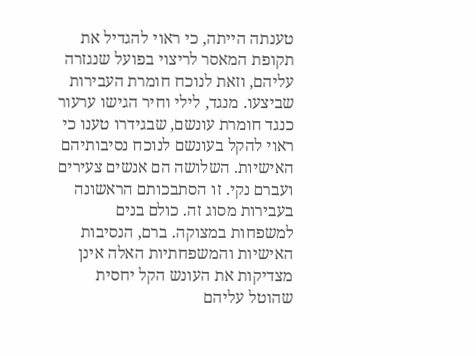טענתה הייתה, כי ראוי להגדיל את תקופת המאסר לריצוי בפועל שנגזרה עליהם, וזאת לנוכח חומרת העבירות שביצעו. מנגד, לילי וחיר הגישו ערעור כנגד חומרת עונשם, שבגידרו טענו כי ראוי להקל בעונשם לנוכח נסיבותיהם האישיות. השלושה הם אנשים צעירים ועברם נקי. זו הסתבכותם הראשונה בעבירות מסוג זה. כולם בנים למשפחות במצוקה. ברם, הנסיבות האישיות והמשפחתיות האלה אינן מצדיקות את העונש הקל יחסית שהוטל עליהם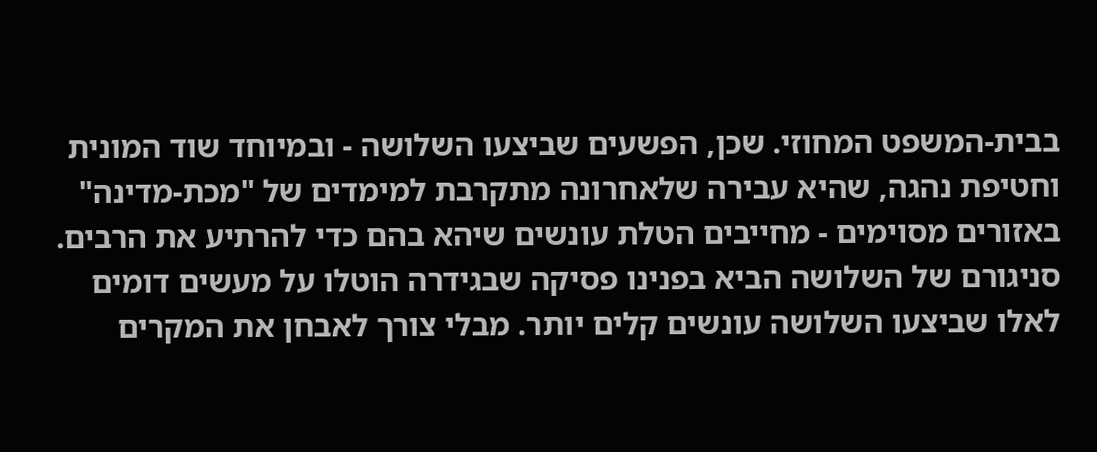בבית-המשפט המחוזי. שכן, הפשעים שביצעו השלושה - ובמיוחד שוד המונית וחטיפת נהגה, שהיא עבירה שלאחרונה מתקרבת למימדים של "מכת-מדינה" באזורים מסוימים - מחייבים הטלת עונשים שיהא בהם כדי להרתיע את הרבים. סניגורם של השלושה הביא בפנינו פסיקה שבגידרה הוטלו על מעשים דומים לאלו שביצעו השלושה עונשים קלים יותר. מבלי צורך לאבחן את המקרים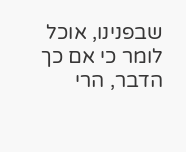שבפנינו, אוכל לומר כי אם כך הדבר, הרי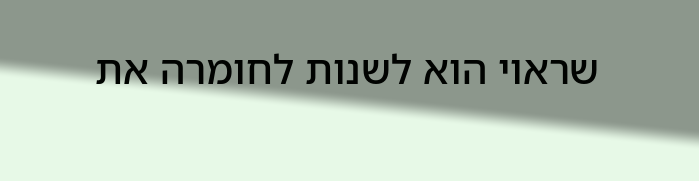שראוי הוא לשנות לחומרה את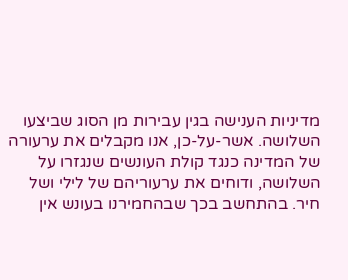מדיניות הענישה בגין עבירות מן הסוג שביצעו השלושה. אשר-על-כן, אנו מקבלים את ערעורה של המדינה כנגד קולת העונשים שנגזרו על השלושה, ודוחים את ערעוריהם של לילי ושל חיר. בהתחשב בכך שבהחמירנו בעונש אין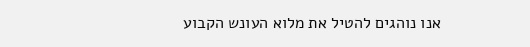אנו נוהגים להטיל את מלוא העונש הקבוע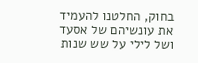בחוק, החלטנו להעמיד את עונשיהם של אסעד ושל לילי על שש שנות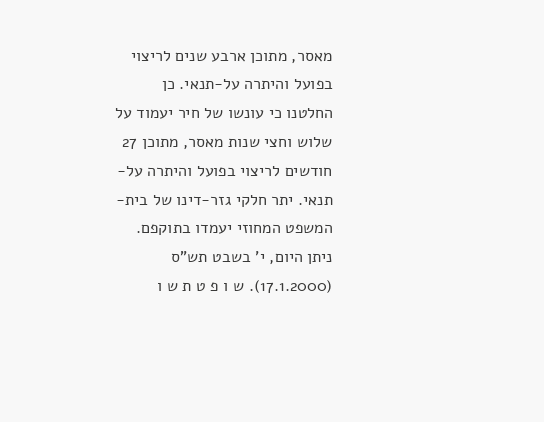מאסר, מתוכן ארבע שנים לריצוי בפועל והיתרה על-תנאי. כן החלטנו כי עונשו של חיר יעמוד על שלוש וחצי שנות מאסר, מתוכן 27 חודשים לריצוי בפועל והיתרה על-תנאי. יתר חלקי גזר-דינו של בית-המשפט המחוזי יעמדו בתוקפם. ניתן היום, י' בשבט תש"ס (17.1.2000). ש ו פ ט ת ש ו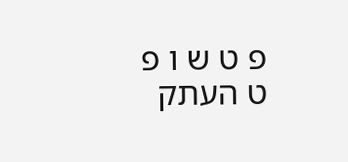פ ט ש ו פ ט העתק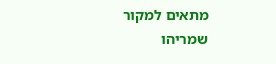מתאים למקור שמריהו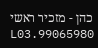כהן - מזכיר ראשי 99065980.L03